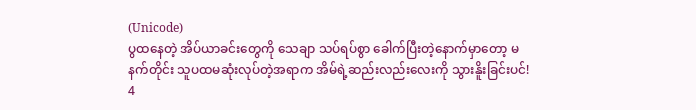(Unicode)
ပွထနေတဲ့ အိပ်ယာခင်းတွေကို သေချာ သပ်ရပ်စွာ ခေါက်ပြီးတဲ့နောက်မှာတော့ မနက်တိုင်း သူပထမဆုံးလုပ်တဲ့အရာက အိမ်ရဲ့ဆည်းလည်းလေးကို သွားနိူးခြင်းပင်!
4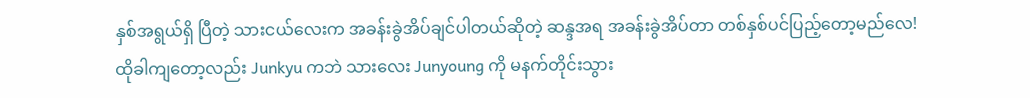နှစ်အရွယ်ရှိ ပြီတဲ့ သားငယ်လေးက အခန်းခွဲအိပ်ချင်ပါတယ်ဆိုတဲ့ ဆန္ဒအရ အခန်းခွဲအိပ်တာ တစ်နှစ်ပင်ပြည့်တော့မည်လေ!
ထိုခါကျတော့လည်း Junkyu ကဘဲ သားလေး Junyoung ကို မနက်တိုင်းသွား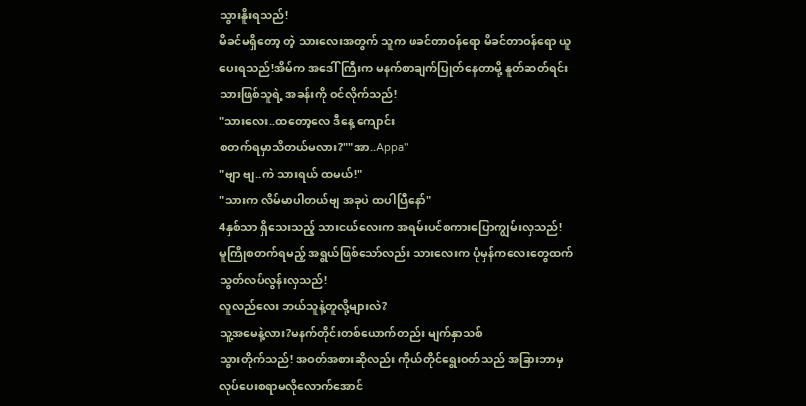သွားနိူးရသည်!
မိခင်မရှိတော့ တဲ့ သားလေးအတွက် သူက ဖခင်တာဝန်ရော မိခင်တာဝန်ရော ယူပေးရသည်!အိမ်က အဒေါ်ကြီးက မနက်စာချက်ပြုတ်နေတာမို့ နူတ်ဆတ်ရင်း သားဖြစ်သူရဲ့ အခန်းကို ဝင်လိုက်သည်!
"သားလေး..ထတော့လေ ဒီနေ့ ကျောင်း
စတက်ရမှာသိတယ်မလား?""အာ..Appa"
"ဗျာ ဗျ..ကဲ သားရယ် ထမယ်!"
"သားက လိမ်မာပါတယ်ဗျ အခုပဲ ထပါပြီနော်"
4နှစ်သာ ရှိသေးသည့် သားငယ်လေးက အရမ်းပင်စကားပြောကျွမ်းလှသည်!
မူကြိုစတက်ရမည့် အရွယ်ဖြစ်သော်လည်း သားလေးက ပုံမှန်ကလေးတွေထက် သွတ်လပ်လွန်းလှသည်!
လူလည်လေး ဘယ်သူနဲ့တူလို့များလဲ?
သူ့အမေနဲ့လား?မနက်တိုင်းတစ်ယောက်တည်း မျက်နှာသစ်
သွားတိုက်သည်! အဝတ်အစားဆိုလည်း ကိုယ်တိုင်ရွေးဝတ်သည် အခြားဘာမှ လုပ်ပေးစရာမလိုလောက်အောင်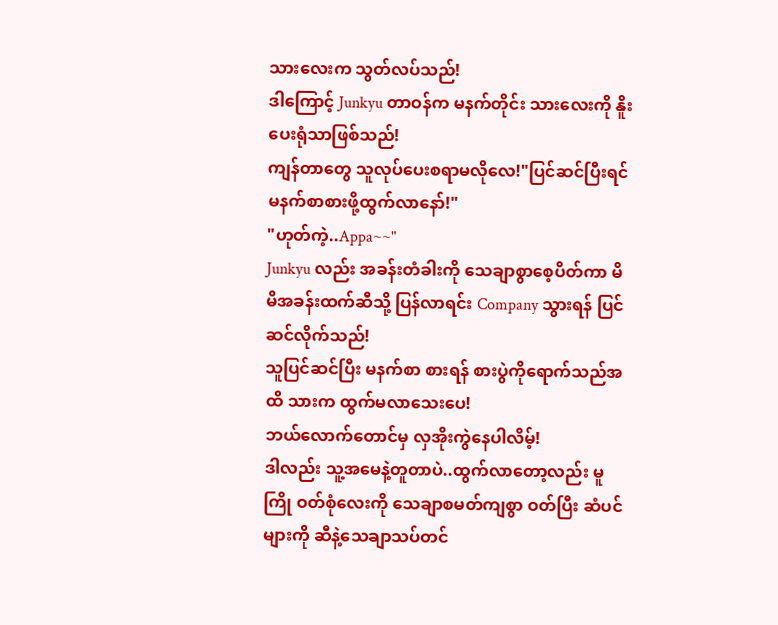သားလေးက သွတ်လပ်သည်!
ဒါကြောင့် Junkyu တာဝန်က မနက်တိုင်း သားလေးကို နိူးပေးရုံသာဖြစ်သည်!
ကျန်တာတွေ သူလုပ်ပေးစရာမလိုလေ!"ပြင်ဆင်ပြီးရင် မနက်စာစားဖို့ထွက်လာနော်!"
"ဟုတ်ကဲ့..Appa~~"
Junkyu လည်း အခန်းတံခါးကို သေချာစွာစေ့ပိတ်ကာ မိမိအခန်းထက်ဆီသို့ ပြန်လာရင်း Company သွားရန် ပြင်ဆင်လိုက်သည်!
သူပြင်ဆင်ပြီး မနက်စာ စားရန် စားပွဲကိုရောက်သည်အထိ သားက ထွက်မလာသေးပေ!
ဘယ်လောက်တောင်မှ လှအိုးကွဲနေပါလိမ့်!
ဒါလည်း သူ့အမေနဲ့တူတာပဲ..ထွက်လာတော့လည်း မူကြို ဝတ်စုံလေးကို သေချာစမတ်ကျစွာ ဝတ်ပြီး ဆံပင်များကို ဆီနဲ့သေချာသပ်တင်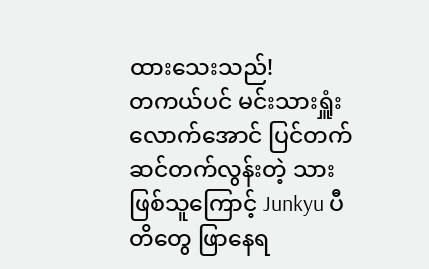ထားသေးသည်!
တကယ်ပင် မင်းသားရှူံးလောက်အောင် ပြင်တက်ဆင်တက်လွန်းတဲ့ သားဖြစ်သူကြောင့် Junkyu ပီတိတွေ ဖြာနေရ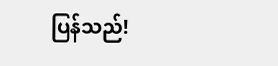ပြန်သည်!